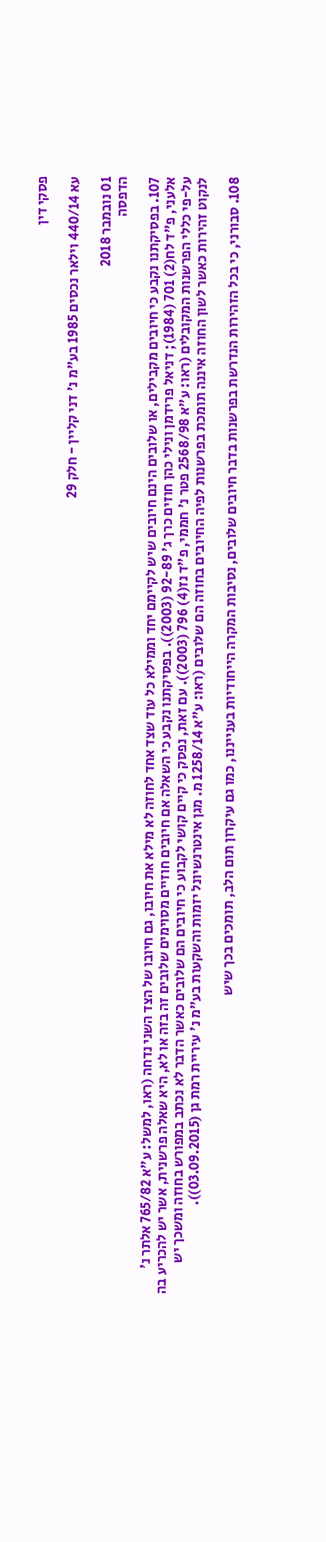פסקי דין

עא 440/14 וילאר נכסים 1985 בע"מ נ' דני קליין - חלק 29

01 נובמבר 2018
הדפסה

107. בפסיקתנו נקבע כי חיובים מקבילים, או שלובים הינם חיובים שיש לקיימם יחד וממילא כל עוד שצד אחד לחוזה לא מילא את חיובו, גם חיובו של הצד השני נדחה (ראו, למשל: ע"א 765/82 אלתר נ' אלעני, פ"ד לח(2) 701 (1984); דניאל פרידמן ונילי כהן חוזים כרך ג' 92-89 (2003)). בפסיקתנו נקבע כי השאלה אם חיובים חוזיים מסוימים שלובים זה בזה או לא, היא שאלה פרשנית, אשר יש להכריע בה על-פי כללי הפרשנות המקובלים (ראו: ע"א 2568/98 פטר נ' חממי, פ"ד נז(4) 796 (2003)). עם זאת, נפסק כי קיים קושי לקבוע כי חיובים הם שלובים כאשר הדבר לא נכתב במפורש בחוזה ומשכך יש לנקוט זהירות כאשר לשון החוזה איננה תומכת בפרשנות לפיה החיובים בחוזה הם שלובים (ראו: ע"א 1258/14 מ. מגן אינטרנשיונל יזמות והשקעות בע"מ נ' עיריית רמת גן (03.09.2015)).

108. סבורני, כי בכל הזהירות הנדרשת בפרשנות בדבר חיובים שלובים, נסיבות המקרה הייחודיות בענייננו, כמו גם עיקרון תום הלב, תומכים בכך שיש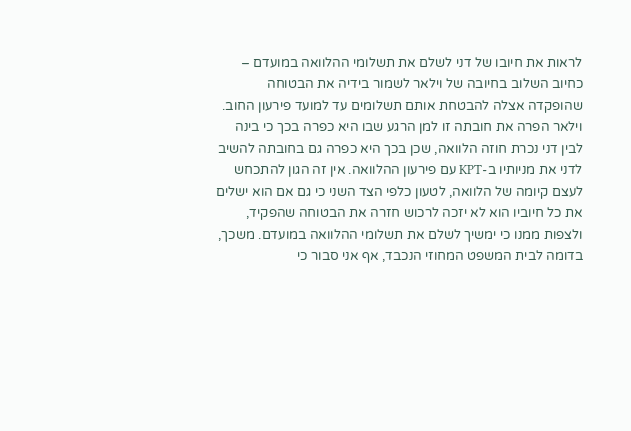לראות את חיובו של דני לשלם את תשלומי ההלוואה במועדם – כחיוב השלוב בחיובה של וילאר לשמור בידיה את הבטוחה שהופקדה אצלה להבטחת אותם תשלומים עד למועד פירעון החוב. וילאר הפרה את חובתה זו למן הרגע שבו היא כפרה בכך כי בינה לבין דני נכרת חוזה הלוואה, שכן בכך היא כפרה גם בחובתה להשיב לדני את מניותיו ב-KPT עם פירעון ההלוואה. אין זה הגון להתכחש לעצם קיומה של הלוואה, לטעון כלפי הצד השני כי גם אם הוא ישלים את כל חיוביו הוא לא יזכה לרכוש חזרה את הבטוחה שהפקיד, ולצפות ממנו כי ימשיך לשלם את תשלומי ההלוואה במועדם. משכך, בדומה לבית המשפט המחוזי הנכבד, אף אני סבור כי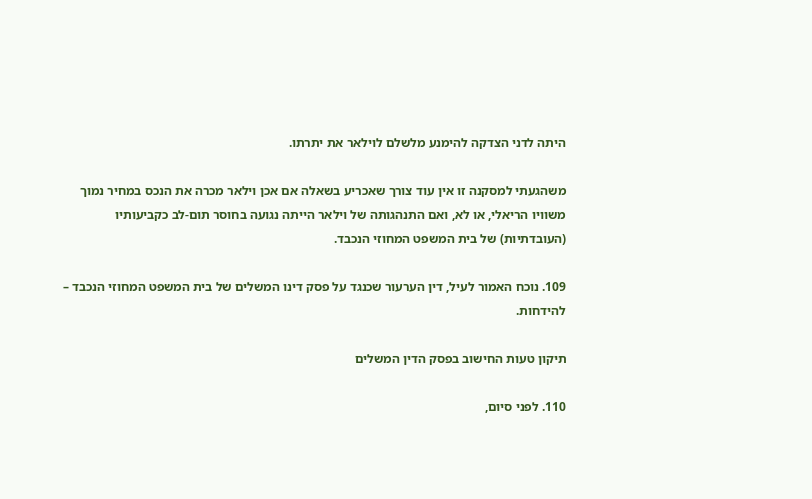היתה לדני הצדקה להימנע מלשלם לוילאר את יתרתו.

משהגעתי למסקנה זו אין עוד צורך שאכריע בשאלה אם אכן וילאר מכרה את הנכס במחיר נמוך משוויו הריאלי, או לא, ואם התנהגותה של וילאר הייתה נגועה בחוסר תום-לב כקביעותיו (העובדתיות) של בית המשפט המחוזי הנכבד.

109. נוכח האמור לעיל, דין הערעור שכנגד על פסק דינו המשלים של בית המשפט המחוזי הנכבד – להידחות.

תיקון טעות החישוב בפסק הדין המשלים

110. לפני סיום,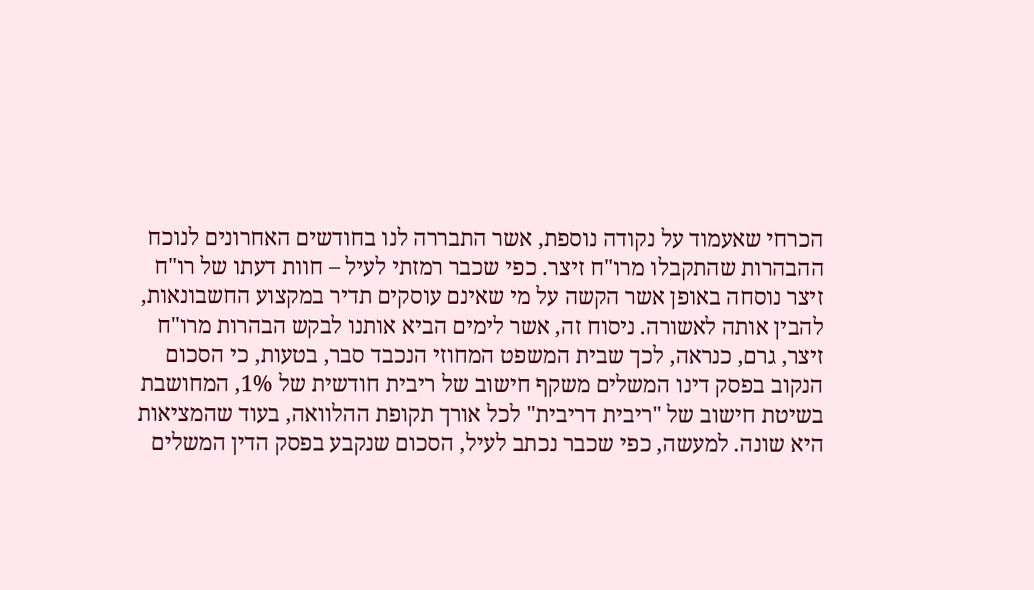הכרחי שאעמוד על נקודה נוספת, אשר התבררה לנו בחודשים האחרונים לנוכח ההבהרות שהתקבלו מרו"ח זיצר. כפי שכבר רמזתי לעיל – חוות דעתו של רו"ח זיצר נוסחה באופן אשר הקשה על מי שאינם עוסקים תדיר במקצוע החשבונאות, להבין אותה לאשורה. ניסוח זה, אשר לימים הביא אותנו לבקש הבהרות מרו"ח זיצר, גרם, כנראה, לכך שבית המשפט המחוזי הנכבד סבר, בטעות, כי הסכום הנקוב בפסק דינו המשלים משקף חישוב של ריבית חודשית של 1%, המחושבת בשיטת חישוב של "ריבית דריבית" לכל אורך תקופת ההלוואה, בעוד שהמציאות היא שונה. למעשה, כפי שכבר נכתב לעיל, הסכום שנקבע בפסק הדין המשלים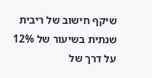שיקף חישוב של ריבית שנתית בשיעור של 12% על דרך של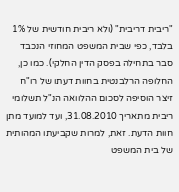"ריבית דריבית" (ולא ריבית חודשית של 1% בלבד, כפי שבית המשפט המחוזי הנכבד סבר בתחילה בפסק הדין החלקי). כמו כן, החלופה הרלבנטית בחוות דעתו של רו"ח זיצר הוסיפה לסכום ההלוואה הנ"ל תשלומי ריבית מתאריך 31.08.2010, ועד למועד מתן חוות הדעת. זאת, למרות שקביעתו המהותית של בית המשפט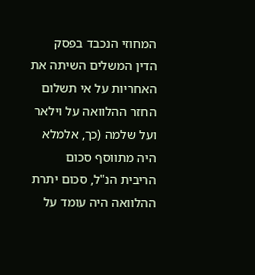המחוזי הנכבד בפסק הדין המשלים השיתה את האחריות על אי תשלום החזר ההלוואה על וילאר ועל שלמה (כך, אלמלא היה מתווסף סכום הריבית הנ"ל, סכום יתרת ההלוואה היה עומד על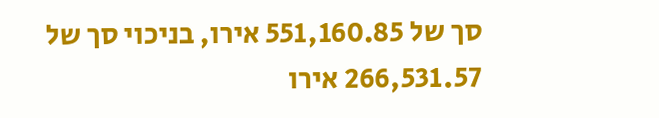סך של 551,160.85 אירו, בניכוי סך של 266,531.57 אירו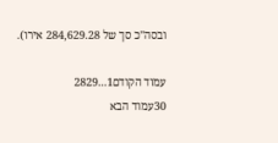ובסה"כ סך של 284,629.28 אירו).

עמוד הקודם1...2829
30עמוד הבא